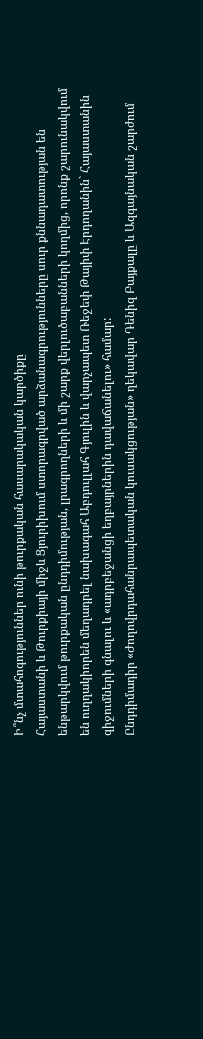Ի՞նչ մտահոգություններ ունի թուրքական հասարակական կարծիքը
Հայաստանի և Թուրքիայի միջև Ցյուրիխում ստորագրված արձանագրությունները սուր քննադատության են ենթարկվում թուրքական ընդդիմության, լրագրողների և մի շարք վերլուծաբանների կողմից, որոնք շարունակվում են ուղղակիորեն մեղադրել նախագահ Աբդուլլահ Գյուլին և վարչապետ Ռեջեփ Թայիփ Էրդողանին` Հայաստանին զիջումների գնալու և «ադրբեջանցի եղբայրներին դավաճանելու» համար:
Ընդդիմադիր «Ժողովրդահանրապետական կուսակցության» ղեկավար Դենիզ Բայքալը և Ազգայնական շարժում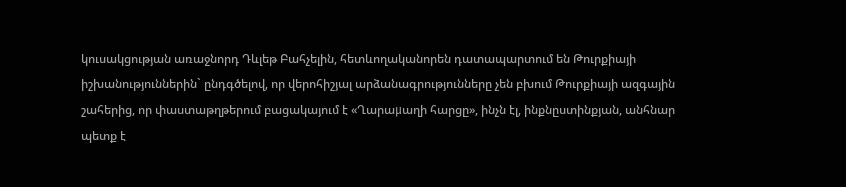կուսակցության առաջնորդ Դևլեթ Բահչելին, հետևողականորեն դատապարտում են Թուրքիայի իշխանություններին` ընդգծելով, որ վերոհիշյալ արձանագրությունները չեն բխում Թուրքիայի ազգային շահերից, որ փաստաթղթերում բացակայում է «Ղարաμաղի հարցը», ինչն էլ, ինքնըստինքյան, անհնար պետք է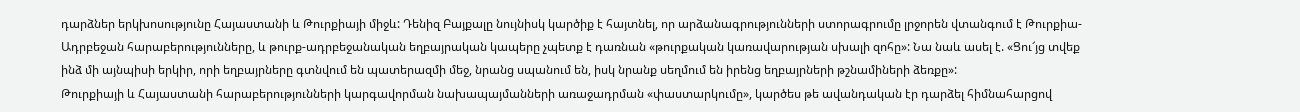դարձներ երկխոսությունը Հայաստանի և Թուրքիայի միջև: Դենիզ Բայքալը նույնիսկ կարծիք է հայտնել, որ արձանագրությունների ստորագրումը լրջորեն վտանգում է Թուրքիա-Ադրբեջան հարաբերությունները, և թուրք-ադրբեջանական եղբայրական կապերը չպետք է դառնան «թուրքական կառավարության սխալի զոհը»: Նա նաև ասել է. «Ցու՜յց տվեք ինձ մի այնպիսի երկիր, որի եղբայրները գտնվում են պատերազմի մեջ, նրանց սպանում են, իսկ նրանք սեղմում են իրենց եղբայրների թշնամիների ձեռքը»:
Թուրքիայի և Հայաստանի հարաբերությունների կարգավորման նախապայմանների առաջադրման «փաստարկումը», կարծես թե ավանդական էր դարձել հիմնահարցով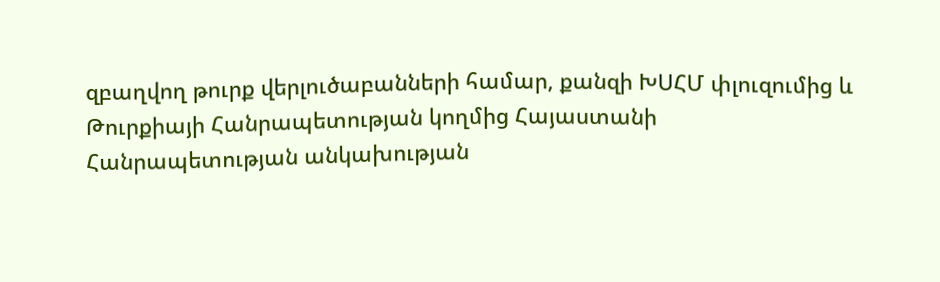զբաղվող թուրք վերլուծաբանների համար, քանզի ԽՍՀՄ փլուզումից և Թուրքիայի Հանրապետության կողմից Հայաստանի Հանրապետության անկախության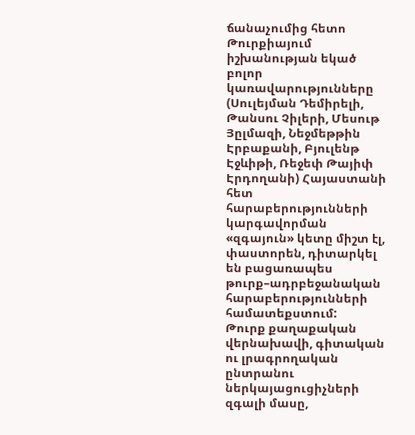ճանաչումից հետո Թուրքիայում իշխանության եկած բոլոր կառավարությունները (Սուլեյման Դեմիրելի, Թանսու Չիլերի, Մեսութ Յըլմազի, Նեջմեթթին Էրբաքանի, Բյուլենթ Էջևիթի, Ռեջեփ Թայիփ Էրդողանի) Հայաստանի հետ հարաբերությունների կարգավորման «զգայուն» կետը միշտ էլ, փաստորեն, դիտարկել են բացառապես թուրք–ադրբեջանական հարաբերությունների համատեքստում:
Թուրք քաղաքական վերնախավի, գիտական ու լրագրողական ընտրանու ներկայացուցիչների զգալի մասը,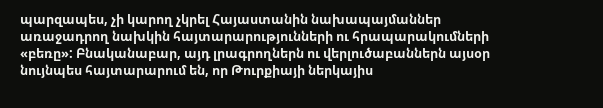պարզապես, չի կարող չկրել Հայաստանին նախապայմաններ առաջադրող նախկին հայտարարությունների ու հրապարակումների «բեռը»: Բնականաբար, այդ լրագրողներն ու վերլուծաբաններն այսօր նույնպես հայտարարում են, որ Թուրքիայի ներկայիս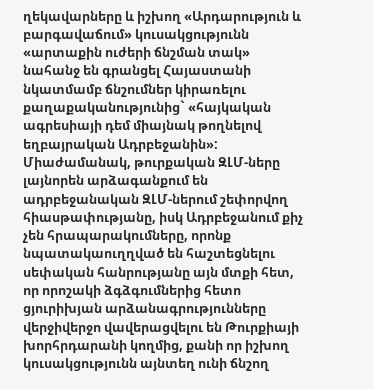ղեկավարները և իշխող «Արդարություն և բարգավաճում» կուսակցությունն «արտաքին ուժերի ճնշման տակ» նահանջ են գրանցել Հայաստանի նկատմամբ ճնշումներ կիրառելու քաղաքականությունից` «հայկական ագրեսիայի դեմ միայնակ թողնելով եղբայրական Ադրբեջանին»:
Միաժամանակ, թուրքական ԶԼՄ-ները լայնորեն արձագանքում են ադրբեջանական ԶԼՄ-ներում շեփորվող հիասթափությանը, իսկ Ադրբեջանում քիչ չեն հրապարակումները, որոնք նպատակաուղղված են հաշտեցնելու սեփական հանրությանը այն մտքի հետ, որ որոշակի ձգձգումներից հետո ցյուրիխյան արձանագրությունները վերջիվերջո վավերացվելու են Թուրքիայի խորհրդարանի կողմից, քանի որ իշխող կուսակցությունն այնտեղ ունի ճնշող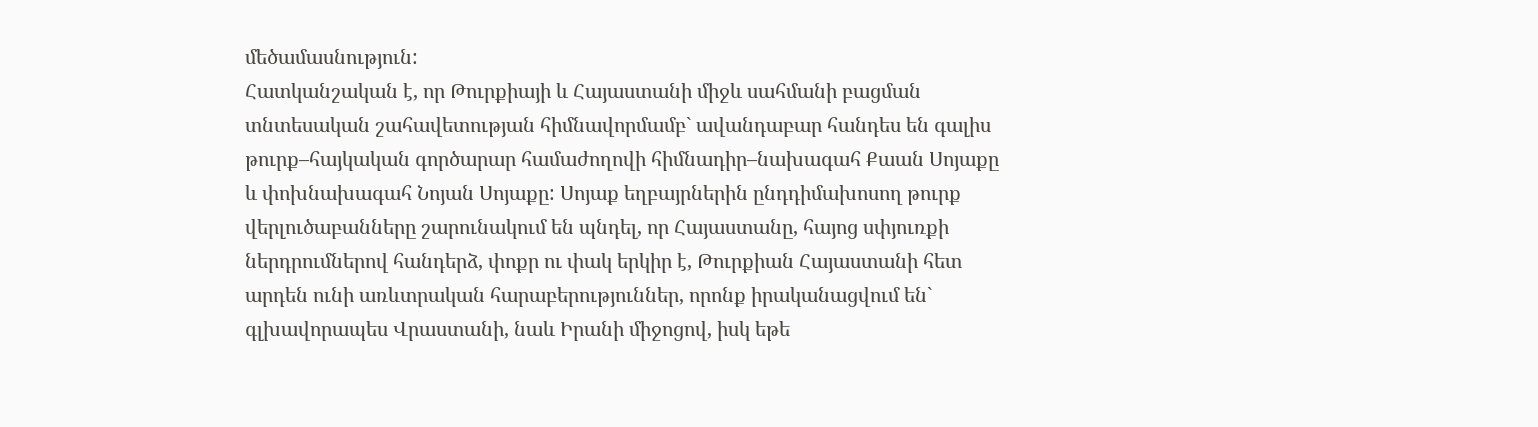մեծամասնություն:
Հատկանշական է, որ Թուրքիայի և Հայաստանի միջև սահմանի բացման տնտեսական շահավետության հիմնավորմամբ` ավանդաբար հանդես են գալիս թուրք–հայկական գործարար համաժողովի հիմնադիր–նախագահ Քաան Սոյաքը և փոխնախագահ Նոյան Սոյաքը: Սոյաք եղբայրներին ընդդիմախոսող թուրք վերլուծաբանները շարունակում են պնդել, որ Հայաստանը, հայոց սփյուռքի ներդրումներով հանդերձ, փոքր ու փակ երկիր է, Թուրքիան Հայաստանի հետ արդեն ունի առևտրական հարաբերություններ, որոնք իրականացվում են` գլխավորապես Վրաստանի, նաև Իրանի միջոցով, իսկ եթե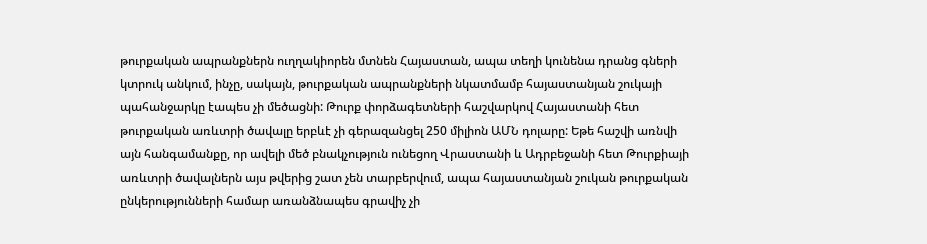թուրքական ապրանքներն ուղղակիորեն մտնեն Հայաստան, ապա տեղի կունենա դրանց գների կտրուկ անկում, ինչը, սակայն, թուրքական ապրանքների նկատմամբ հայաստանյան շուկայի պահանջարկը էապես չի մեծացնի: Թուրք փորձագետների հաշվարկով Հայաստանի հետ թուրքական առևտրի ծավալը երբևէ չի գերազանցել 250 միլիոն ԱՄՆ դոլարը: Եթե հաշվի առնվի այն հանգամանքը, որ ավելի մեծ բնակչություն ունեցող Վրաստանի և Ադրբեջանի հետ Թուրքիայի առևտրի ծավալներն այս թվերից շատ չեն տարբերվում, ապա հայաստանյան շուկան թուրքական ընկերությունների համար առանձնապես գրավիչ չի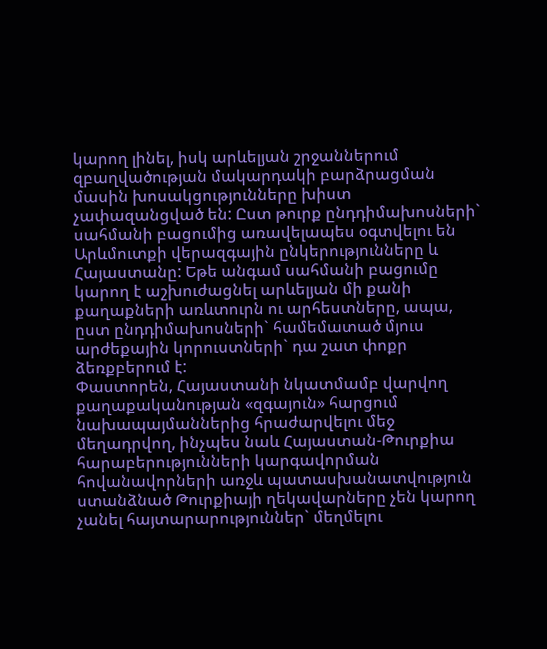կարող լինել, իսկ արևելյան շրջաններում զբաղվածության մակարդակի բարձրացման մասին խոսակցությունները խիստ չափազանցված են: Ըստ թուրք ընդդիմախոսների` սահմանի բացումից առավելապես օգտվելու են Արևմուտքի վերազգային ընկերությունները և Հայաստանը: Եթե անգամ սահմանի բացումը կարող է աշխուժացնել արևելյան մի քանի քաղաքների առևտուրն ու արհեստները, ապա, ըստ ընդդիմախոսների` համեմատած մյուս արժեքային կորուստների` դա շատ փոքր ձեռքբերում է:
Փաստորեն, Հայաստանի նկատմամբ վարվող քաղաքականության «զգայուն» հարցում նախապայմաններից հրաժարվելու մեջ մեղադրվող, ինչպես նաև Հայաստան-Թուրքիա հարաբերությունների կարգավորման հովանավորների առջև պատասխանատվություն ստանձնած Թուրքիայի ղեկավարները չեն կարող չանել հայտարարություններ` մեղմելու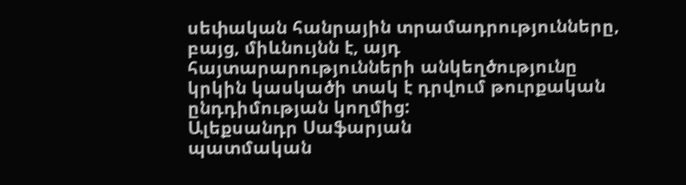սեփական հանրային տրամադրությունները, բայց, միևնույնն է, այդ հայտարարությունների անկեղծությունը կրկին կասկածի տակ է դրվում թուրքական ընդդիմության կողմից:
Ալեքսանդր Սաֆարյան
պատմական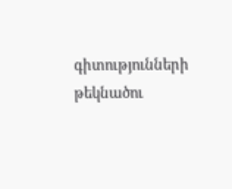գիտությունների թեկնածու